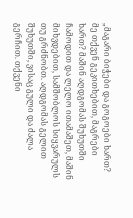„მაგარი ბიჭები და გოგოები ხართ? მე თქვენ გეკითხებით, მაგრები ხართ? მაშინ აღდგომას შუხუთში ჩამოდით და ლელო ითამაშეთ, მაშინ მიხვდებით, სამშობლოს სიყვარულს თუ გრძნობთ. აღდგომას გელით შუხუთში, ვისაც გული და ძალა გერჩით. თქვენი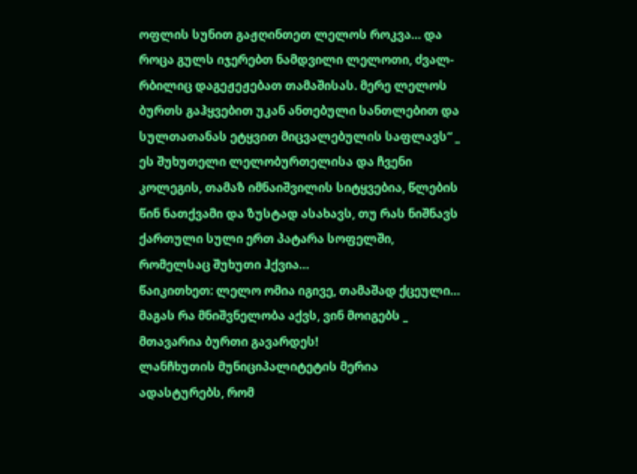ოფლის სუნით გაჟღინთეთ ლელოს როკვა… და როცა გულს იჯერებთ ნამდვილი ლელოთი, ძვალ-რბილიც დაგეჟეჟებათ თამაშისას. მერე ლელოს ბურთს გაჰყვებით უკან ანთებული სანთლებით და სულთათანას ეტყვით მიცვალებულის საფლავს“ _ ეს შუხუთელი ლელობურთელისა და ჩვენი კოლეგის, თამაზ იმნაიშვილის სიტყვებია, წლების წინ ნათქვამი და ზუსტად ასახავს, თუ რას ნიშნავს ქართული სული ერთ პატარა სოფელში, რომელსაც შუხუთი ჰქვია…
წაიკითხეთ: ლელო ომია იგივე, თამაშად ქცეული… მაგას რა მნიშვნელობა აქვს, ვინ მოიგებს _ მთავარია ბურთი გავარდეს!
ლანჩხუთის მუნიციპალიტეტის მერია ადასტურებს, რომ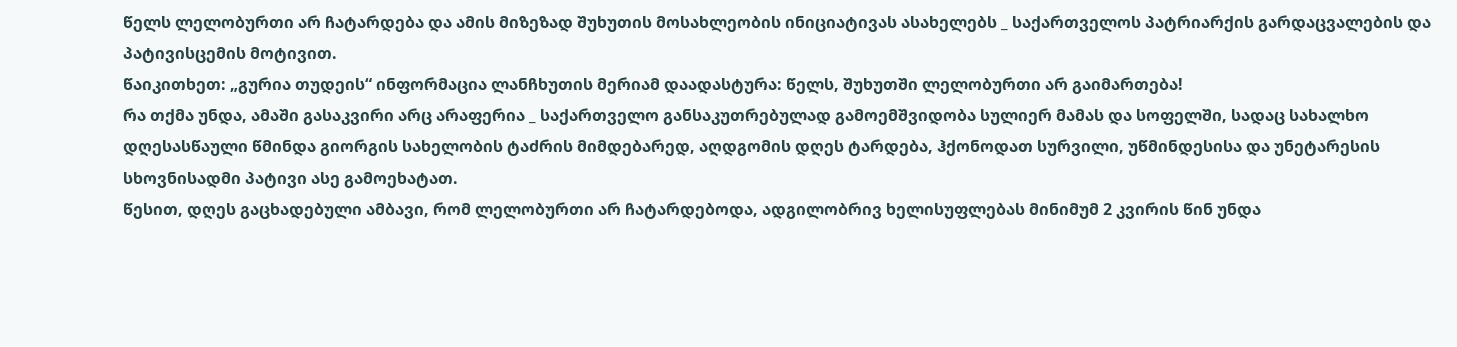წელს ლელობურთი არ ჩატარდება და ამის მიზეზად შუხუთის მოსახლეობის ინიციატივას ასახელებს _ საქართველოს პატრიარქის გარდაცვალების და პატივისცემის მოტივით.
წაიკითხეთ: „გურია თუდეის“ ინფორმაცია ლანჩხუთის მერიამ დაადასტურა: წელს, შუხუთში ლელობურთი არ გაიმართება!
რა თქმა უნდა, ამაში გასაკვირი არც არაფერია _ საქართველო განსაკუთრებულად გამოემშვიდობა სულიერ მამას და სოფელში, სადაც სახალხო დღესასწაული წმინდა გიორგის სახელობის ტაძრის მიმდებარედ, აღდგომის დღეს ტარდება, ჰქონოდათ სურვილი, უწმინდესისა და უნეტარესის სხოვნისადმი პატივი ასე გამოეხატათ.
წესით, დღეს გაცხადებული ამბავი, რომ ლელობურთი არ ჩატარდებოდა, ადგილობრივ ხელისუფლებას მინიმუმ 2 კვირის წინ უნდა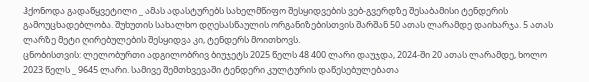ჰქონოდა გადაწყვეტილი _ ამას ადასტურებს სახელმწიფო შესყიდვების ვებ-გვერდზე შესაბამისი ტენდერის გამოუცხადებლობა. შუხუთის სახალხო დღესასწაულის ორგანიზებისთვის შარშან 50 ათას ლარამდე დაიხარჯა. 5 ათას ლარზე მეტი ღირებულების შესყიდვა კი, ტენდერს მოითხოვს.
ცნობისთვის: ლელობურთი ადგილობრივ ბიუჯეტს 2025 წელს 48 400 ლარი დაუჯდა, 2024-ში 20 ათას ლარამდე, ხოლო 2023 წელს _ 9645 ლარი. სამივე შემთხვევაში ტენდერი კულტურის დაწესებულებათა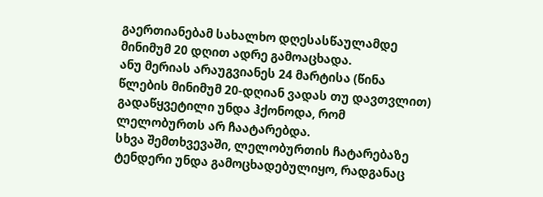გაერთიანებამ სახალხო დღესასწაულამდე მინიმუმ 20 დღით ადრე გამოაცხადა.
ანუ მერიას არაუგვიანეს 24 მარტისა (წინა წლების მინიმუმ 20-დღიან ვადას თუ დავთვლით) გადაწყვეტილი უნდა ჰქონოდა, რომ ლელობურთს არ ჩაატარებდა.
სხვა შემთხვევაში, ლელობურთის ჩატარებაზე ტენდერი უნდა გამოცხადებულიყო, რადგანაც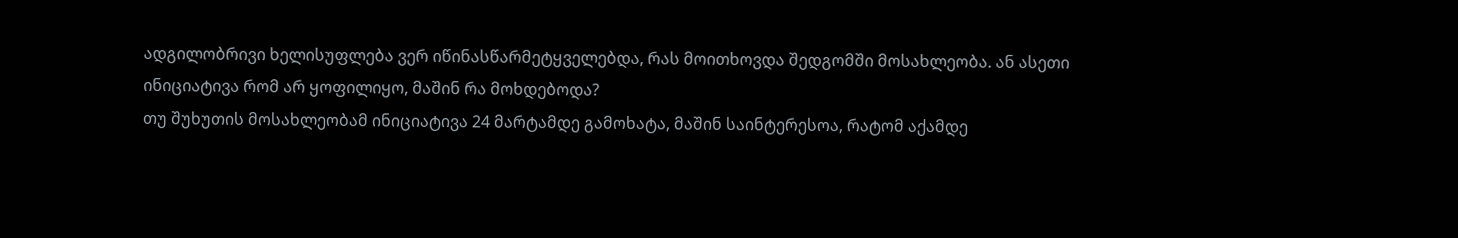ადგილობრივი ხელისუფლება ვერ იწინასწარმეტყველებდა, რას მოითხოვდა შედგომში მოსახლეობა. ან ასეთი ინიციატივა რომ არ ყოფილიყო, მაშინ რა მოხდებოდა?
თუ შუხუთის მოსახლეობამ ინიციატივა 24 მარტამდე გამოხატა, მაშინ საინტერესოა, რატომ აქამდე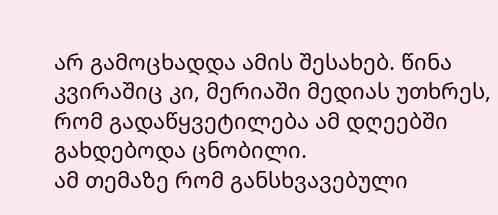არ გამოცხადდა ამის შესახებ. წინა კვირაშიც კი, მერიაში მედიას უთხრეს, რომ გადაწყვეტილება ამ დღეებში გახდებოდა ცნობილი.
ამ თემაზე რომ განსხვავებული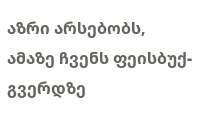აზრი არსებობს, ამაზე ჩვენს ფეისბუქ-გვერდზე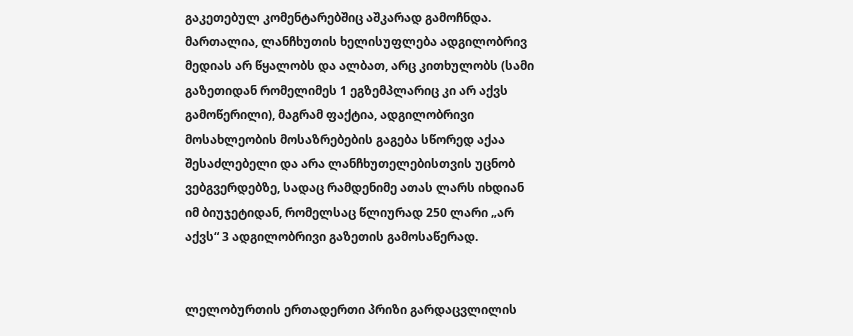გაკეთებულ კომენტარებშიც აშკარად გამოჩნდა.
მართალია, ლანჩხუთის ხელისუფლება ადგილობრივ მედიას არ წყალობს და ალბათ, არც კითხულობს (სამი გაზეთიდან რომელიმეს 1 ეგზემპლარიც კი არ აქვს გამოწერილი), მაგრამ ფაქტია, ადგილობრივი მოსახლეობის მოსაზრებების გაგება სწორედ აქაა შესაძლებელი და არა ლანჩხუთელებისთვის უცნობ ვებგვერდებზე, სადაც რამდენიმე ათას ლარს იხდიან იმ ბიუჯეტიდან, რომელსაც წლიურად 250 ლარი „არ აქვს“ 3 ადგილობრივი გაზეთის გამოსაწერად.


ლელობურთის ერთადერთი პრიზი გარდაცვლილის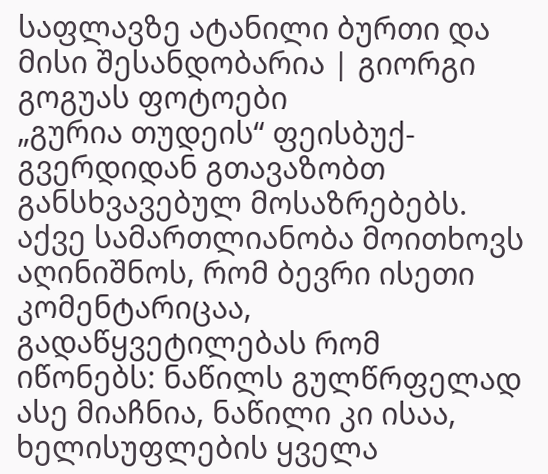საფლავზე ატანილი ბურთი და მისი შესანდობარია | გიორგი გოგუას ფოტოები
„გურია თუდეის“ ფეისბუქ-გვერდიდან გთავაზობთ განსხვავებულ მოსაზრებებს. აქვე სამართლიანობა მოითხოვს აღინიშნოს, რომ ბევრი ისეთი კომენტარიცაა, გადაწყვეტილებას რომ იწონებს: ნაწილს გულწრფელად ასე მიაჩნია, ნაწილი კი ისაა, ხელისუფლების ყველა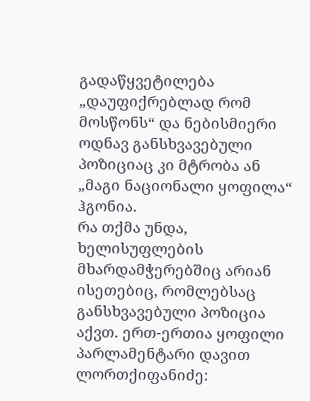გადაწყვეტილება „დაუფიქრებლად რომ მოსწონს“ და ნებისმიერი ოდნავ განსხვავებული პოზიციაც კი მტრობა ან „მაგი ნაციონალი ყოფილა“ ჰგონია.
რა თქმა უნდა, ხელისუფლების მხარდამჭერებშიც არიან ისეთებიც, რომლებსაც განსხვავებული პოზიცია აქვთ. ერთ-ერთია ყოფილი პარლამენტარი დავით ლორთქიფანიძე: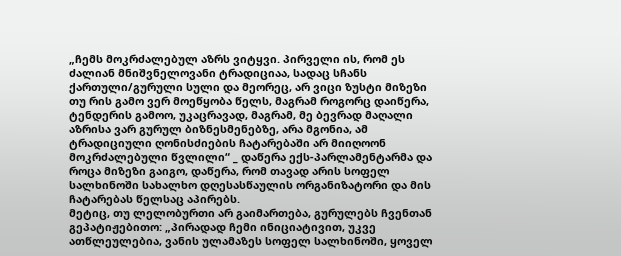„ჩემს მოკრძალებულ აზრს ვიტყვი. პირველი ის, რომ ეს ძალიან მნიშვნელოვანი ტრადიციაა, სადაც სჩანს ქართული/გურული სული და მეორეც, არ ვიცი ზუსტი მიზეზი თუ რის გამო ვერ მოეწყობა წელს, მაგრამ როგორც დაიწერა, ტენდერის გამოო, უკაცრავად, მაგრამ, მე ბევრად მაღალი აზრისა ვარ გურულ ბიზნესმენებზე, არა მგონია, ამ ტრადიციული ღონისძიების ჩატარებაში არ მიიღოონ მოკრძალებული წვლილი“ _ დაწერა ექს-პარლამენტარმა და როცა მიზეზი გაიგო, დაწერა, რომ თავად არის სოფელ სალხინოში სახალხო დღესასწაულის ორგანიზატორი და მის ჩატარებას წელსაც აპირებს.
მეტიც, თუ ლელობურთი არ გაიმართება, გურულებს ჩვენთან გეპატიჟებითო: „პირადად ჩემი ინიციატივით, უკვე ათწლეულებია, ვანის ულამაზეს სოფელ სალხინოში, ყოველ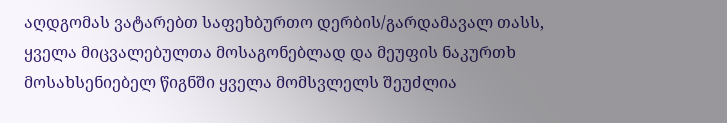აღდგომას ვატარებთ საფეხბურთო დერბის/გარდამავალ თასს, ყველა მიცვალებულთა მოსაგონებლად და მეუფის ნაკურთხ მოსახსენიებელ წიგნში ყველა მომსვლელს შეუძლია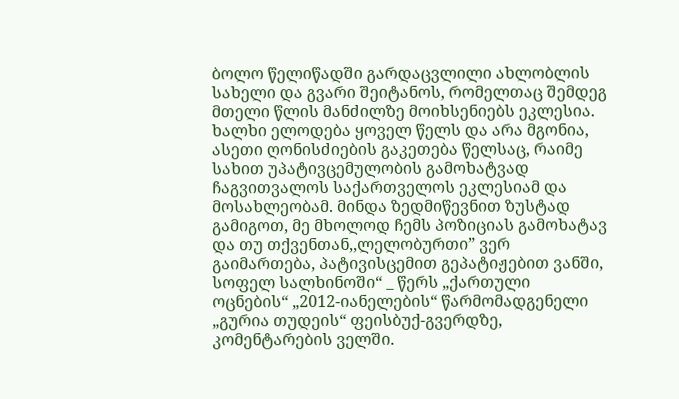ბოლო წელიწადში გარდაცვლილი ახლობლის სახელი და გვარი შეიტანოს, რომელთაც შემდეგ მთელი წლის მანძილზე მოიხსენიებს ეკლესია. ხალხი ელოდება ყოველ წელს და არა მგონია, ასეთი ღონისძიების გაკეთება წელსაც, რაიმე სახით უპატივცემულობის გამოხატვად ჩაგვითვალოს საქართველოს ეკლესიამ და მოსახლეობამ. მინდა ზედმიწევნით ზუსტად გამიგოთ, მე მხოლოდ ჩემს პოზიციას გამოხატავ და თუ თქვენთან,,ლელობურთი” ვერ გაიმართება, პატივისცემით გეპატიჟებით ვანში, სოფელ სალხინოში“ _ წერს „ქართული ოცნების“ „2012-იანელების“ წარმომადგენელი „გურია თუდეის“ ფეისბუქ-გვერდზე, კომენტარების ველში.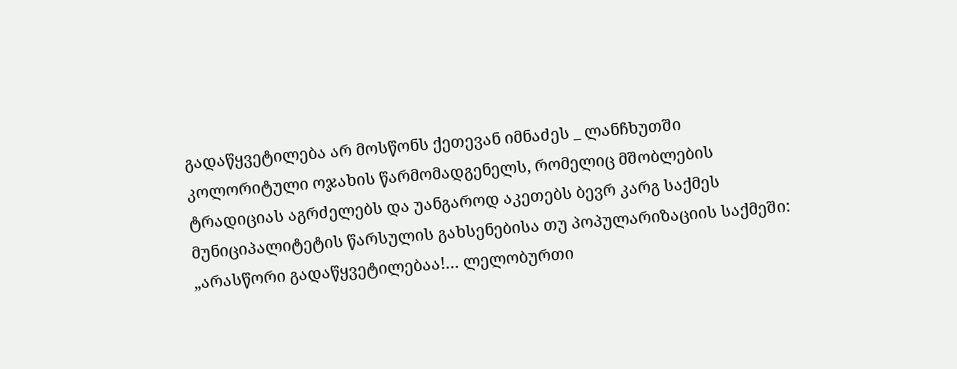გადაწყვეტილება არ მოსწონს ქეთევან იმნაძეს _ ლანჩხუთში კოლორიტული ოჯახის წარმომადგენელს, რომელიც მშობლების ტრადიციას აგრძელებს და უანგაროდ აკეთებს ბევრ კარგ საქმეს მუნიციპალიტეტის წარსულის გახსენებისა თუ პოპულარიზაციის საქმეში: „არასწორი გადაწყვეტილებაა!… ლელობურთი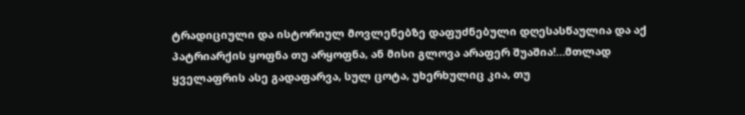ტრადიციული და ისტორიულ მოვლენებზე დაფუძნებული დღესასწაულია და აქ პატრიარქის ყოფნა თუ არყოფნა, ან მისი გლოვა არაფერ შუაშია!…მთლად ყველაფრის ასე გადაფარვა, სულ ცოტა, უხერხულიც კია, თუ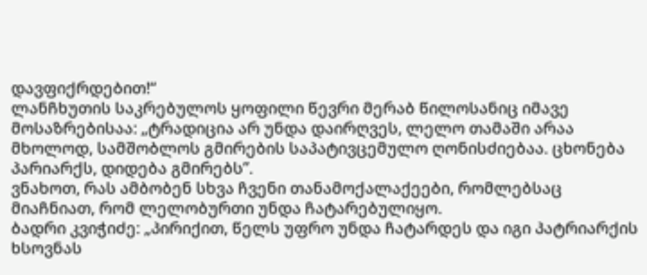დავფიქრდებით!“
ლანჩხუთის საკრებულოს ყოფილი წევრი მერაბ წილოსანიც იმავე მოსაზრებისაა: „ტრადიცია არ უნდა დაირღვეს, ლელო თამაში არაა მხოლოდ, სამშობლოს გმირების საპატივცემულო ღონისძიებაა. ცხონება პარიარქს, დიდება გმირებს”.
ვნახოთ, რას ამბობენ სხვა ჩვენი თანამოქალაქეები, რომლებსაც მიაჩნიათ, რომ ლელობურთი უნდა ჩატარებულიყო.
ბადრი კვიჭიძე: „პირიქით, წელს უფრო უნდა ჩატარდეს და იგი პატრიარქის ხსოვნას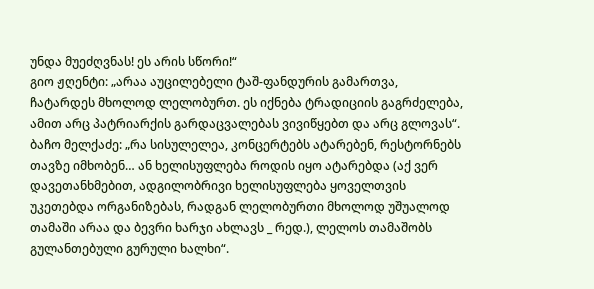უნდა მუეძღვნას! ეს არის სწორი!“
გიო ჟღენტი: „არაა აუცილებელი ტაშ-ფანდურის გამართვა, ჩატარდეს მხოლოდ ლელობურთ. ეს იქნება ტრადიციის გაგრძელება, ამით არც პატრიარქის გარდაცვალებას ვივიწყებთ და არც გლოვას“.
ბაჩო მელქაძე: „რა სისულელეა, კონცერტებს ატარებენ, რესტორნებს თავზე იმხობენ… ან ხელისუფლება როდის იყო ატარებდა (აქ ვერ დავეთანხმებით, ადგილობრივი ხელისუფლება ყოველთვის უკეთებდა ორგანიზებას, რადგან ლელობურთი მხოლოდ უშუალოდ თამაში არაა და ბევრი ხარჯი ახლავს _ რედ.), ლელოს თამაშობს გულანთებული გურული ხალხი“.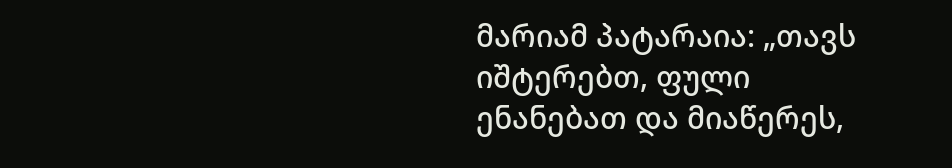მარიამ პატარაია: „თავს იშტერებთ, ფული ენანებათ და მიაწერეს,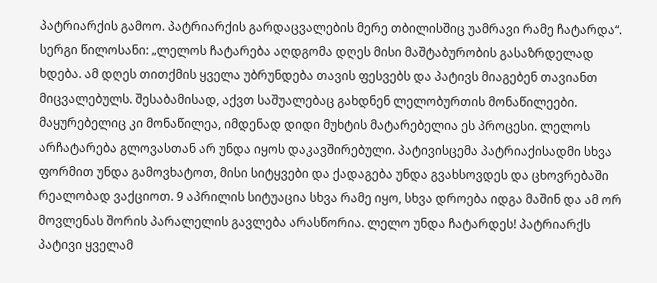პატრიარქის გამოო. პატრიარქის გარდაცვალების მერე თბილისშიც უამრავი რამე ჩატარდა“.
სერგი წილოსანი: „ლელოს ჩატარება აღდგომა დღეს მისი მაშტაბურობის გასაზრდელად ხდება. ამ დღეს თითქმის ყველა უბრუნდება თავის ფესვებს და პატივს მიაგებენ თავიანთ მიცვალებულს. შესაბამისად, აქვთ საშუალებაც გახდნენ ლელობურთის მონაწილეები. მაყურებელიც კი მონაწილეა, იმდენად დიდი მუხტის მატარებელია ეს პროცესი. ლელოს არჩატარება გლოვასთან არ უნდა იყოს დაკავშირებული. პატივისცემა პატრიაქისადმი სხვა ფორმით უნდა გამოვხატოთ, მისი სიტყვები და ქადაგება უნდა გვახსოვდეს და ცხოვრებაში რეალობად ვაქციოთ. 9 აპრილის სიტუაცია სხვა რამე იყო, სხვა დროება იდგა მაშინ და ამ ორ მოვლენას შორის პარალელის გავლება არასწორია. ლელო უნდა ჩატარდეს! პატრიარქს პატივი ყველამ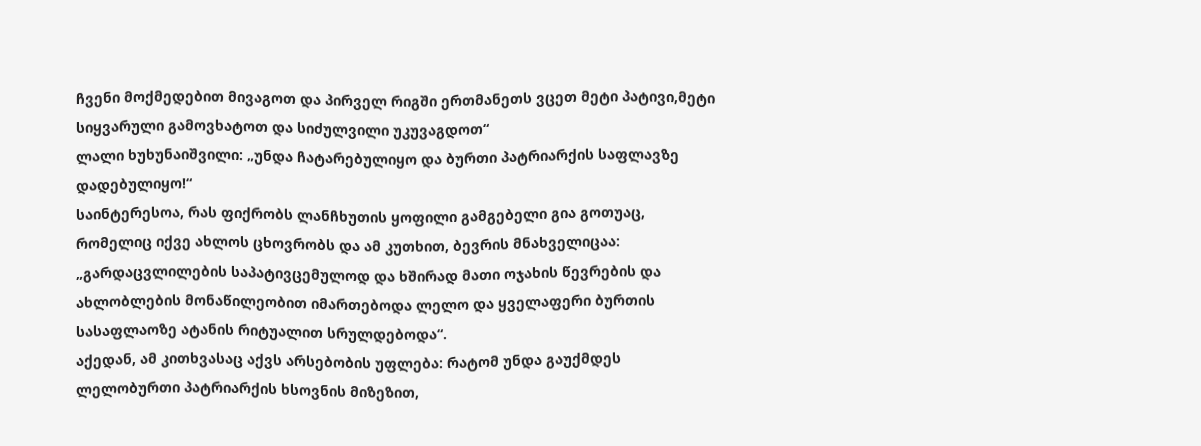ჩვენი მოქმედებით მივაგოთ და პირველ რიგში ერთმანეთს ვცეთ მეტი პატივი,მეტი სიყვარული გამოვხატოთ და სიძულვილი უკუვაგდოთ“
ლალი ხუხუნაიშვილი: „უნდა ჩატარებულიყო და ბურთი პატრიარქის საფლავზე დადებულიყო!“
საინტერესოა, რას ფიქრობს ლანჩხუთის ყოფილი გამგებელი გია გოთუაც, რომელიც იქვე ახლოს ცხოვრობს და ამ კუთხით, ბევრის მნახველიცაა: „გარდაცვლილების საპატივცემულოდ და ხშირად მათი ოჯახის წევრების და ახლობლების მონაწილეობით იმართებოდა ლელო და ყველაფერი ბურთის სასაფლაოზე ატანის რიტუალით სრულდებოდა“.
აქედან, ამ კითხვასაც აქვს არსებობის უფლება: რატომ უნდა გაუქმდეს ლელობურთი პატრიარქის ხსოვნის მიზეზით,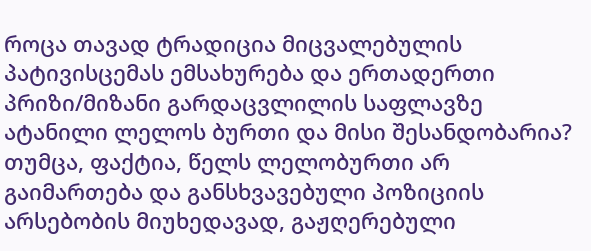როცა თავად ტრადიცია მიცვალებულის პატივისცემას ემსახურება და ერთადერთი პრიზი/მიზანი გარდაცვლილის საფლავზე ატანილი ლელოს ბურთი და მისი შესანდობარია?
თუმცა, ფაქტია, წელს ლელობურთი არ გაიმართება და განსხვავებული პოზიციის არსებობის მიუხედავად, გაჟღერებული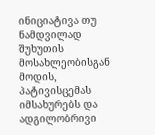ინიციატივა თუ ნამდვილად შუხუთის მოსახლეობისგან მოდის, პატივისცემას იმსახურებს და ადგილობრივი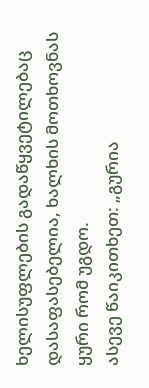ხელისუფლების გადაწყვეტილებაც დასაფასებელია, ხალხის მოთხოვნას ყური რომ უგდო.
ასევე წაიკითხეთ: „გურია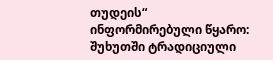თუდეის“ ინფორმირებული წყარო: შუხუთში ტრადიციული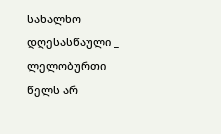სახალხო დღესასწაული _ ლელობურთი წელს არ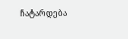ჩატარდება